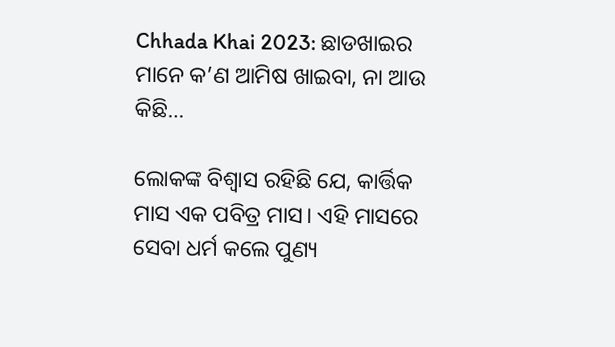Chhada Khai 2023: ଛାଡଖାଇର ମାନେ କ’ଣ ଆମିଷ ଖାଇବା, ନା ଆଉ କିଛି…

ଲୋକଙ୍କ ବିଶ୍ୱାସ ରହିଛି ଯେ, କାର୍ତ୍ତିକ ମାସ ଏକ ପବିତ୍ର ମାସ। ଏହି ମାସରେ ସେବା ଧର୍ମ କଲେ ପୁଣ୍ୟ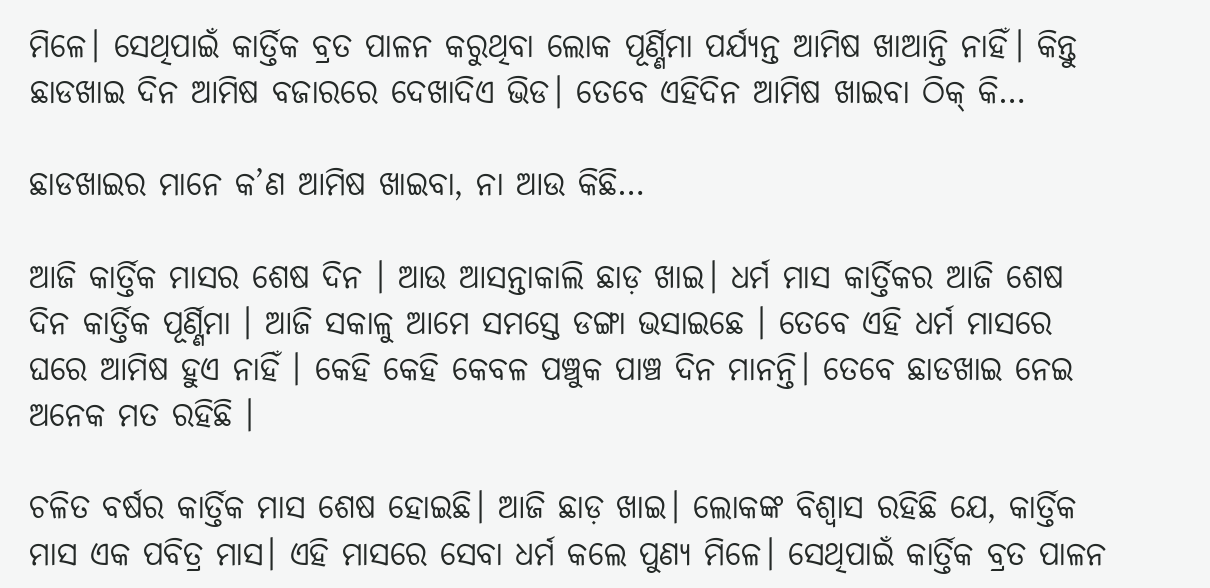ମିଳେ। ସେଥିପାଇଁ କାର୍ତ୍ତିକ ବ୍ରତ ପାଳନ କରୁଥିବା ଲୋକ ପୂର୍ଣ୍ଣିମା ପର୍ଯ୍ୟନ୍ତ ଆମିଷ ଖାଆନ୍ତି ନାହିଁ। କିନ୍ତୁ ଛାଡଖାଇ ଦିନ ଆମିଷ ବଜାରରେ ଦେଖାଦିଏ ଭିଡ। ତେବେ ଏହିଦିନ ଆମିଷ ଖାଇବା ଠିକ୍ କି…

ଛାଡଖାଇର ମାନେ କ’ଣ ଆମିଷ ଖାଇବା, ନା ଆଉ କିଛି…

ଆଜି କାର୍ତ୍ତିକ ମାସର ଶେଷ ଦିନ । ଆଉ ଆସନ୍ତାକାଲି ଛାଡ଼ ଖାଇ। ଧର୍ମ ମାସ କାର୍ତ୍ତିକର ଆଜି ଶେଷ ଦିନ କାର୍ତ୍ତିକ ପୂର୍ଣ୍ଣିମା । ଆଜି ସକାଳୁ ଆମେ ସମସ୍ତେ ଡଙ୍ଗା ଭସାଇଛେ । ତେବେ ଏହି ଧର୍ମ ମାସରେ ଘରେ ଆମିଷ ହୁଏ ନାହିଁ । କେହି କେହି କେବଳ ପଞ୍ଚୁକ ପାଞ୍ଚ ଦିନ ମାନନ୍ତି। ତେବେ ଛାଡଖାଇ ନେଇ ଅନେକ ମତ ରହିଛି ।

ଚଳିତ ବର୍ଷର କାର୍ତ୍ତିକ ମାସ ଶେଷ ହୋଇଛି। ଆଜି ଛାଡ଼ ଖାଇ। ଲୋକଙ୍କ ବିଶ୍ୱାସ ରହିଛି ଯେ, କାର୍ତ୍ତିକ ମାସ ଏକ ପବିତ୍ର ମାସ। ଏହି ମାସରେ ସେବା ଧର୍ମ କଲେ ପୁଣ୍ୟ ମିଳେ। ସେଥିପାଇଁ କାର୍ତ୍ତିକ ବ୍ରତ ପାଳନ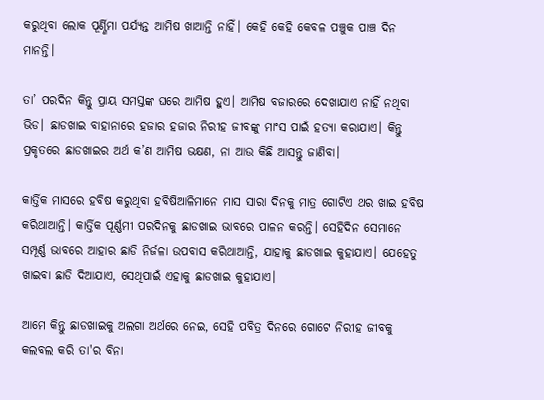କରୁଥିବା ଲୋକ ପୂର୍ଣ୍ଣିମା ପର୍ଯ୍ୟନ୍ତ ଆମିଷ ଖାଆନ୍ତି ନାହିଁ। କେହି କେହି କେବଳ ପଞ୍ଚୁକ ପାଞ୍ଚ ଦିନ ମାନନ୍ତି।

ତା’ ପରଦିନ କିନ୍ତୁ ପ୍ରାୟ ସମସ୍ତଙ୍କ ଘରେ ଆମିଷ ହୁଏ। ଆମିଷ ବଜାରରେ ଦେଖାଯାଏ ନାହିଁ ନଥିବା ଭିଡ। ଛାଡଖାଇ ବାହାନାରେ ହଜାର ହଜାର ନିରୀହ ଜୀବଙ୍କୁ ମାଂସ ପାଇଁ ହତ୍ୟା କରାଯାଏ। କିନ୍ତୁ ପ୍ରକୃତରେ ଛାଡଖାଇର ଅର୍ଥ କ’ଣ ଆମିଷ ଭକ୍ଷଣ, ନା ଆଉ କିଛି ଆସନ୍ତୁ ଜାଣିବା।

କାର୍ତ୍ତିକ ମାସରେ ହବିଷ କରୁଥିବା ହବିଷିଆଳିମାନେ ମାସ ସାରା ଦିନକୁ ମାତ୍ର ଗୋଟିଏ ଥର ଖାଇ ହବିଷ କରିଥାଆନ୍ତି। କାର୍ତ୍ତିକ ପୂର୍ଣ୍ଣମୀ ପରଦିନକୁ ଛାଡଖାଇ ଭାବରେ ପାଳନ କରନ୍ତି। ସେହିଦିନ ସେମାନେ ସମ୍ପୂର୍ଣ୍ଣ ଭାବରେ ଆହାର ଛାଡି ନିର୍ଜଳା ଉପବାସ କରିଥାଆନ୍ତି, ଯାହାକୁ ଛାଡଖାଇ କୁହାଯାଏ। ଯେହେତୁ ଖାଇବା ଛାଡି ଦିଆଯାଏ, ସେଥିପାଇଁ ଏହାକୁ ଛାଡଖାଇ କୁହାଯାଏ।

ଆମେ କିନ୍ତୁ ଛାଡଖାଇକୁ ଅଲଗା ଅର୍ଥରେ ନେଇ, ସେହି ପବିତ୍ର ଦିନରେ ଗୋଟେ ନିରୀହ ଜୀବକୁ କଲବଲ କରି ତା'ର ବିନା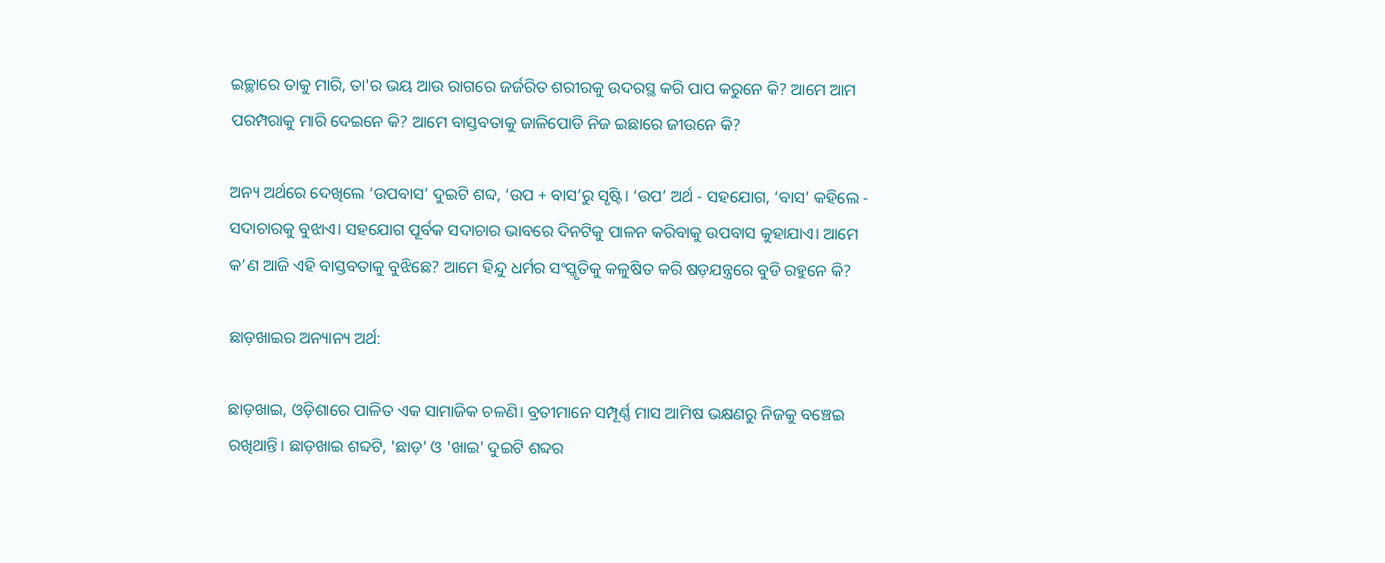ଇଚ୍ଛାରେ ତାକୁ ମାରି, ତା'ର ଭୟ ଆଉ ରାଗରେ ଜର୍ଜରିତ ଶରୀରକୁ ଉଦରସ୍ଥ କରି ପାପ କରୁନେ କି? ଆମେ ଆମ ପରମ୍ପରାକୁ ମାରି ଦେଇନେ କି? ଆମେ ବାସ୍ତବତାକୁ ଜାଳିପୋଡି ନିଜ ଇଛାରେ ଜୀଉନେ କି?

ଅନ୍ୟ ଅର୍ଥରେ ଦେଖିଲେ ‘ଉପବାସ’ ଦୁଇଟି ଶବ୍ଦ, ‘ଉପ + ବାସ’ରୁ ସୃଷ୍ଟି। ‘ଉପ’ ଅର୍ଥ - ସହଯୋଗ, ‘ବାସ’ କହିଲେ - ସଦାଚାରକୁ ବୁଝାଏ। ସହଯୋଗ ପୂର୍ବକ ସଦାଚାର ଭାବରେ ଦିନଟିକୁ ପାଳନ କରିବାକୁ ଉପବାସ କୁହାଯାଏ। ଆମେ କ’ଣ ଆଜି ଏହି ବାସ୍ତବତାକୁ ବୁଝିଛେ? ଆମେ ହିନ୍ଦୁ ଧର୍ମର ସଂସ୍କୃତିକୁ କଳୁଷିତ କରି ଷଡ଼ଯନ୍ତ୍ରରେ ବୁଡି ରହୁନେ କି?

ଛାଡ଼ଖାଇର ଅନ୍ୟାନ୍ୟ ଅର୍ଥ:

ଛାଡ଼ଖାଇ, ଓଡ଼ିଶାରେ ପାଳିତ ଏକ ସାମାଜିକ ଚଳଣି। ବ୍ରତୀମାନେ ସମ୍ପୂର୍ଣ୍ଣ ମାସ ଆମିଷ ଭକ୍ଷଣରୁ ନିଜକୁ ବଞ୍ଚେଇ ରଖିଥାନ୍ତି। ଛାଡ଼ଖାଇ ଶବ୍ଦଟି, 'ଛାଡ଼' ଓ 'ଖାଇ' ଦୁଇଟି ଶବ୍ଦର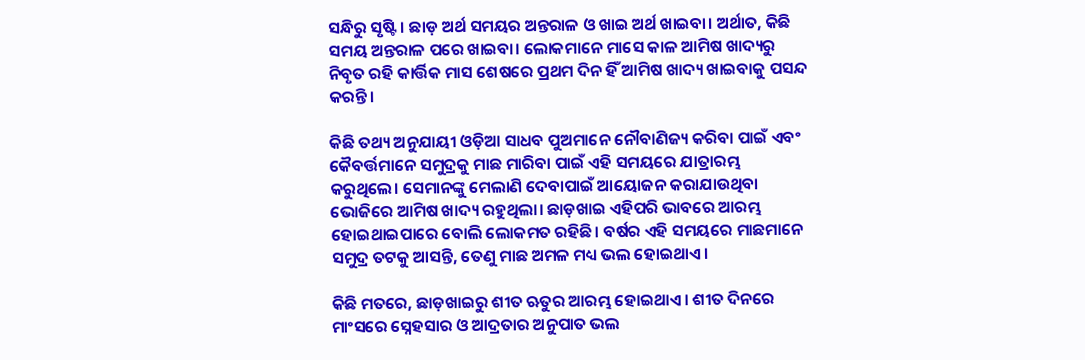ସନ୍ଧିରୁ ସୃଷ୍ଟି। ଛାଡ଼ ଅର୍ଥ ସମୟର ଅନ୍ତରାଳ ଓ ଖାଇ ଅର୍ଥ ଖାଇବା। ଅର୍ଥାତ, କିଛି ସମୟ ଅନ୍ତରାଳ ପରେ ଖାଇବା। ଲୋକମାନେ ମାସେ କାଳ ଆମିଷ ଖାଦ୍ୟରୁ ନିବୃତ ରହି କାର୍ତ୍ତିକ ମାସ ଶେଷରେ ପ୍ରଥମ ଦିନ ହିଁ ଆମିଷ ଖାଦ୍ୟ ଖାଇବାକୁ ପସନ୍ଦ କରନ୍ତି।

କିଛି ତଥ୍ୟ ଅନୁଯାୟୀ ଓଡ଼ିଆ ସାଧବ ପୁଅମାନେ ନୌବାଣିଜ୍ୟ କରିବା ପାଇଁ ଏବଂ କୈବର୍ତ୍ତମାନେ ସମୁଦ୍ରକୁ ମାଛ ମାରିବା ପାଇଁ ଏହି ସମୟରେ ଯାତ୍ରାରମ୍ଭ କରୁଥିଲେ। ସେମାନଙ୍କୁ ମେଲାଣି ଦେବାପାଇଁ ଆୟୋଜନ କରାଯାଉଥିବା ଭୋଜିରେ ଆମିଷ ଖାଦ୍ୟ ରହୁଥିଲା। ଛାଡ଼ଖାଇ ଏହିପରି ଭାବରେ ଆରମ୍ଭ ହୋଇଥାଇପାରେ ବୋଲି ଲୋକମତ ରହିଛି। ବର୍ଷର ଏହି ସମୟରେ ମାଛମାନେ ସମୁଦ୍ର ତଟକୁ ଆସନ୍ତି, ତେଣୁ ମାଛ ଅମଳ ମଧ୍ୟ ଭଲ ହୋଇଥାଏ।

କିଛି ମତରେ, ଛାଡ଼ଖାଇରୁ ଶୀତ ଋତୁର ଆରମ୍ଭ ହୋଇଥାଏ। ଶୀତ ଦିନରେ ମାଂସରେ ସ୍ନେହସାର ଓ ଆଦ୍ରତାର ଅନୁପାତ ଭଲ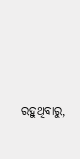ରହୁଥିବାରୁ,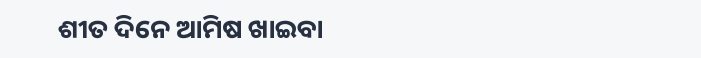ଶୀତ ଦିନେ ଆମିଷ ଖାଇବା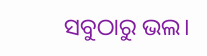ସବୁଠାରୁ ଭଲ।